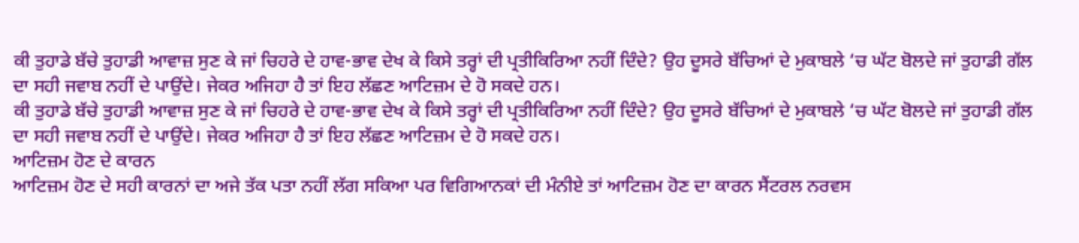ਕੀ ਤੁਹਾਡੇ ਬੱਚੇ ਤੁਹਾਡੀ ਆਵਾਜ਼ ਸੁਣ ਕੇ ਜਾਂ ਚਿਹਰੇ ਦੇ ਹਾਵ-ਭਾਵ ਦੇਖ ਕੇ ਕਿਸੇ ਤਰ੍ਹਾਂ ਦੀ ਪ੍ਰਤੀਕਿਰਿਆ ਨਹੀਂ ਦਿੰਦੇ? ਉਹ ਦੂਸਰੇ ਬੱਚਿਆਂ ਦੇ ਮੁਕਾਬਲੇ ‘ਚ ਘੱਟ ਬੋਲਦੇ ਜਾਂ ਤੁਹਾਡੀ ਗੱਲ ਦਾ ਸਹੀ ਜਵਾਬ ਨਹੀਂ ਦੇ ਪਾਉਂਦੇ। ਜੇਕਰ ਅਜਿਹਾ ਹੈ ਤਾਂ ਇਹ ਲੱਛਣ ਆਟਿਜ਼ਮ ਦੇ ਹੋ ਸਕਦੇ ਹਨ।
ਕੀ ਤੁਹਾਡੇ ਬੱਚੇ ਤੁਹਾਡੀ ਆਵਾਜ਼ ਸੁਣ ਕੇ ਜਾਂ ਚਿਹਰੇ ਦੇ ਹਾਵ-ਭਾਵ ਦੇਖ ਕੇ ਕਿਸੇ ਤਰ੍ਹਾਂ ਦੀ ਪ੍ਰਤੀਕਿਰਿਆ ਨਹੀਂ ਦਿੰਦੇ? ਉਹ ਦੂਸਰੇ ਬੱਚਿਆਂ ਦੇ ਮੁਕਾਬਲੇ ‘ਚ ਘੱਟ ਬੋਲਦੇ ਜਾਂ ਤੁਹਾਡੀ ਗੱਲ ਦਾ ਸਹੀ ਜਵਾਬ ਨਹੀਂ ਦੇ ਪਾਉਂਦੇ। ਜੇਕਰ ਅਜਿਹਾ ਹੈ ਤਾਂ ਇਹ ਲੱਛਣ ਆਟਿਜ਼ਮ ਦੇ ਹੋ ਸਕਦੇ ਹਨ।
ਆਟਿਜ਼ਮ ਹੋਣ ਦੇ ਕਾਰਨ
ਆਟਿਜ਼ਮ ਹੋਣ ਦੇ ਸਹੀ ਕਾਰਨਾਂ ਦਾ ਅਜੇ ਤੱਕ ਪਤਾ ਨਹੀਂ ਲੱਗ ਸਕਿਆ ਪਰ ਵਿਗਿਆਨਕਾਂ ਦੀ ਮੰਨੀਏ ਤਾਂ ਆਟਿਜ਼ਮ ਹੋਣ ਦਾ ਕਾਰਨ ਸੈਂਟਰਲ ਨਰਵਸ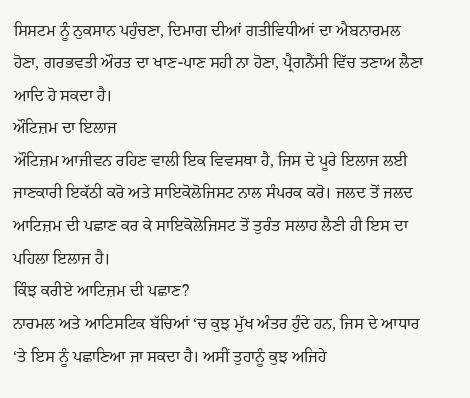ਸਿਸਟਮ ਨੂੰ ਨੁਕਸਾਨ ਪਹੁੰਚਣਾ, ਦਿਮਾਗ ਦੀਆਂ ਗਤੀਵਿਧੀਆਂ ਦਾ ਐਬਨਾਰਮਲ ਹੋਣਾ, ਗਰਭਵਤੀ ਔਰਤ ਦਾ ਖਾਣ-ਪਾਣ ਸਹੀ ਨਾ ਹੋਣਾ, ਪ੍ਰੈਗਨੈਂਸੀ ਵਿੱਚ ਤਣਾਅ ਲੈਣਾ ਆਦਿ ਹੋ ਸਕਦਾ ਹੈ।
ਔਟਿਜ਼ਮ ਦਾ ਇਲਾਜ
ਔਟਿਜ਼ਮ ਆਜੀਵਨ ਰਹਿਣ ਵਾਲੀ ਇਕ ਵਿਵਸਥਾ ਹੈ, ਜਿਸ ਦੇ ਪੂਰੇ ਇਲਾਜ ਲਈ ਜਾਣਕਾਰੀ ਇਕੱਠੀ ਕਰੋ ਅਤੇ ਸਾਇਕੋਲੋਜਿਸਟ ਨਾਲ ਸੰਪਰਕ ਕਰੋ। ਜਲਦ ਤੋਂ ਜਲਦ ਆਟਿਜ਼ਮ ਦੀ ਪਛਾਣ ਕਰ ਕੇ ਸਾਇਕੋਲੋਜਿਸਟ ਤੋਂ ਤੁਰੰਤ ਸਲਾਹ ਲੈਣੀ ਹੀ ਇਸ ਦਾ ਪਹਿਲਾ ਇਲਾਜ ਹੈ।
ਕਿੰਝ ਕਰੀਏ ਆਟਿਜ਼ਮ ਦੀ ਪਛਾਣ?
ਨਾਰਮਲ ਅਤੇ ਆਟਿਸਟਿਕ ਬੱਚਿਆਂ ‘ਚ ਕੁਝ ਮੁੱਖ ਅੰਤਰ ਹੁੰਦੇ ਹਨ, ਜਿਸ ਦੇ ਆਧਾਰ ‘ਤੇ ਇਸ ਨੂੰ ਪਛਾਣਿਆ ਜਾ ਸਕਦਾ ਹੈ। ਅਸੀਂ ਤੁਹਾਨੂੰ ਕੁਝ ਅਜਿਹੇ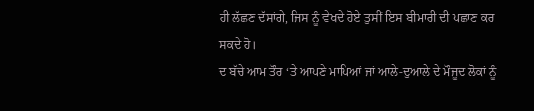ਹੀ ਲੱਛਣ ਦੱਸਾਂਗੇ, ਜਿਸ ਨੂੰ ਵੇਖਦੇ ਹੋਏ ਤੁਸੀਂ ਇਸ ਬੀਮਾਰੀ ਦੀ ਪਛਾਣ ਕਰ ਸਕਦੇ ਹੋ।
ਦ ਬੱਚੇ ਆਮ ਤੌਰ ‘ਤੇ ਆਪਣੇ ਮਾਪਿਆਂ ਜਾਂ ਆਲੇ-ਦੁਆਲੇ ਦੇ ਮੌਜੂਦ ਲੋਕਾਂ ਨੂੰ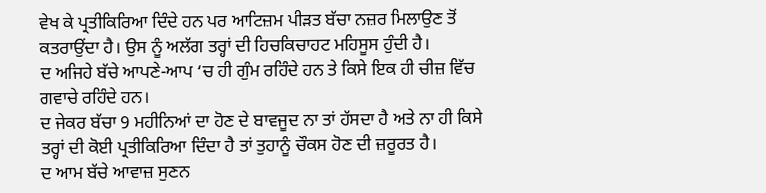ਵੇਖ ਕੇ ਪ੍ਰਤੀਕਿਰਿਆ ਦਿੰਦੇ ਹਨ ਪਰ ਆਟਿਜ਼ਮ ਪੀੜਤ ਬੱਚਾ ਨਜ਼ਰ ਮਿਲਾਉਣ ਤੋਂ ਕਤਰਾਉਂਦਾ ਹੈ। ਉਸ ਨੂੰ ਅਲੱਗ ਤਰ੍ਹਾਂ ਦੀ ਹਿਚਕਿਚਾਹਟ ਮਹਿਸੂਸ ਹੁੰਦੀ ਹੈ।
ਦ ਅਜਿਹੇ ਬੱਚੇ ਆਪਣੇ-ਆਪ ‘ਚ ਹੀ ਗੁੰਮ ਰਹਿੰਦੇ ਹਨ ਤੇ ਕਿਸੇ ਇਕ ਹੀ ਚੀਜ਼ ਵਿੱਚ ਗਵਾਚੇ ਰਹਿੰਦੇ ਹਨ।
ਦ ਜੇਕਰ ਬੱਚਾ 9 ਮਹੀਨਿਆਂ ਦਾ ਹੋਣ ਦੇ ਬਾਵਜੂਦ ਨਾ ਤਾਂ ਹੱਸਦਾ ਹੈ ਅਤੇ ਨਾ ਹੀ ਕਿਸੇ ਤਰ੍ਹਾਂ ਦੀ ਕੋਈ ਪ੍ਰਤੀਕਿਰਿਆ ਦਿੰਦਾ ਹੈ ਤਾਂ ਤੁਹਾਨੂੰ ਚੌਕਸ ਹੋਣ ਦੀ ਜ਼ਰੂਰਤ ਹੈ।
ਦ ਆਮ ਬੱਚੇ ਆਵਾਜ਼ ਸੁਣਨ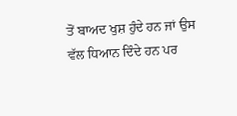ਤੋਂ ਬਾਅਦ ਖੁਸ਼ ਹੁੰਦੇ ਹਨ ਜਾਂ ਉਸ ਵੱਲ ਧਿਆਨ ਦਿੰਦੇ ਹਨ ਪਰ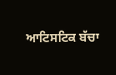ਆਟਿਸਟਿਕ ਬੱਚਾ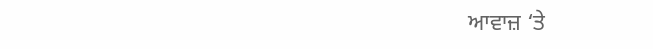ਆਵਾਜ਼ ‘ਤੇ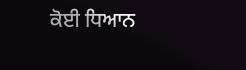ਕੋਈ ਧਿਆਨ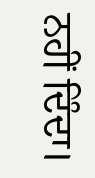ਨਹੀਂ ਦਿੰਦਾ।